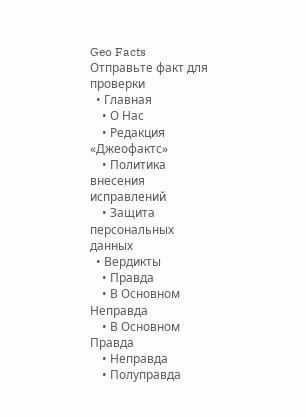Geo Facts
Отправьте факт для проверки
  • Главная
    • О Нас
    • Редакция «Джеофактс»
    • Политика внесения исправлений
    • Защита персональных данных
  • Вердикты
    • Правда
    • В Основном Неправда
    • В Основном Правда
    • Неправда
    • Полуправда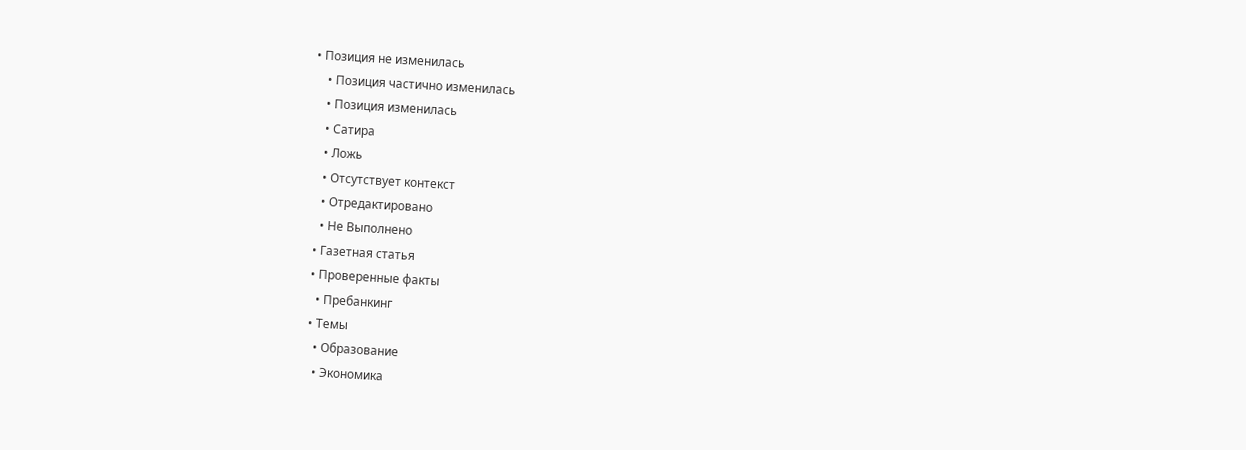• Позиция не изменилась
    • Позиция частично изменилась
    • Позиция изменилась
    • Сатира
    • Ложь
    • Отсутствует контекст
    • Отредактировано
    • Не Bыполнено
  • Газетная статья
  • Проверенные факты
    • Пребанкинг
  • Темы
    • Образование
    • Экономика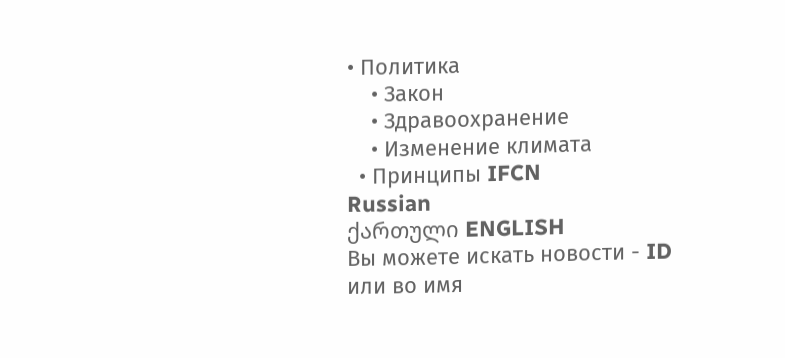• Политика
    • Закон
    • Здравоохранение
    • Изменение климата
  • Принципы IFCN
Russian
ქართული ENGLISH
Вы можете искать новости - ID
или во имя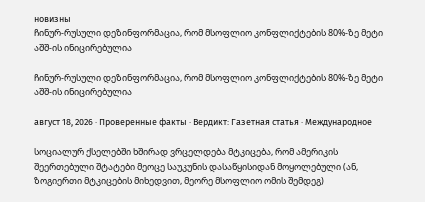новизны
ჩინურ-რუსული დეზინფორმაცია, რომ მსოფლიო კონფლიქტების 80%-ზე მეტი აშშ-ის ინიცირებულია

ჩინურ-რუსული დეზინფორმაცია, რომ მსოფლიო კონფლიქტების 80%-ზე მეტი აშშ-ის ინიცირებულია

август 18, 2026 · Проверенные факты · Вердикт: Газетная статья · Международное

სოციალურ ქსელებში ხშირად ვრცელდება მტკიცება, რომ ამერიკის შეერთებული შტატები მეოცე საუკუნის დასაწყისიდან მოყოლებული (ან, ზოგიერთი მტკიცების მიხედვით, მეორე მსოფლიო ომის შემდეგ)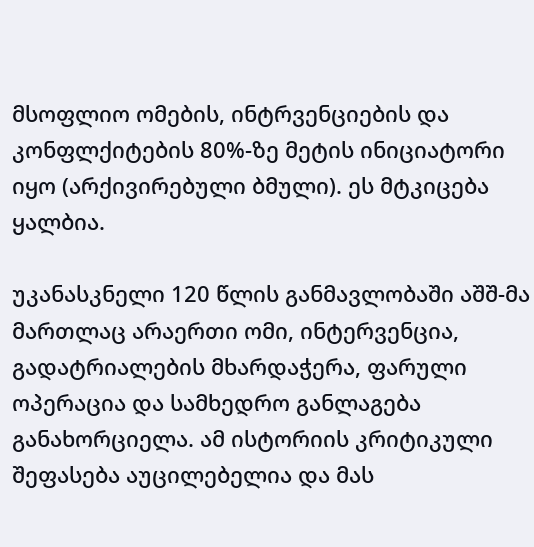მსოფლიო ომების, ინტრვენციების და კონფლქიტების 80%-ზე მეტის ინიციატორი იყო (არქივირებული ბმული). ეს მტკიცება ყალბია.

უკანასკნელი 120 წლის განმავლობაში აშშ-მა მართლაც არაერთი ომი, ინტერვენცია, გადატრიალების მხარდაჭერა, ფარული ოპერაცია და სამხედრო განლაგება განახორციელა. ამ ისტორიის კრიტიკული შეფასება აუცილებელია და მას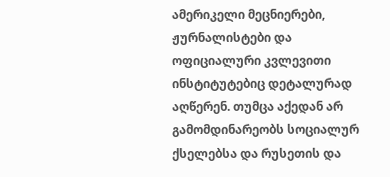ამერიკელი მეცნიერები, ჟურნალისტები და ოფიციალური კვლევითი ინსტიტუტებიც დეტალურად აღწერენ. თუმცა აქედან არ გამომდინარეობს სოციალურ ქსელებსა და რუსეთის და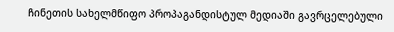ჩინეთის სახელმწიფო პროპაგანდისტულ მედიაში გავრცელებული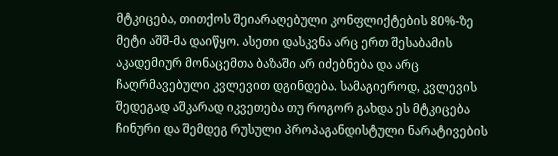მტკიცება, თითქოს შეიარაღებული კონფლიქტების 80%-ზე მეტი აშშ-მა დაიწყო. ასეთი დასკვნა არც ერთ შესაბამის აკადემიურ მონაცემთა ბაზაში არ იძებნება და არც ჩაღრმავებული კვლევით დგინდება. სამაგიეროდ, კვლევის შედეგად აშკარად იკვეთება თუ როგორ გახდა ეს მტკიცება ჩინური და შემდეგ რუსული პროპაგანდისტული ნარატივების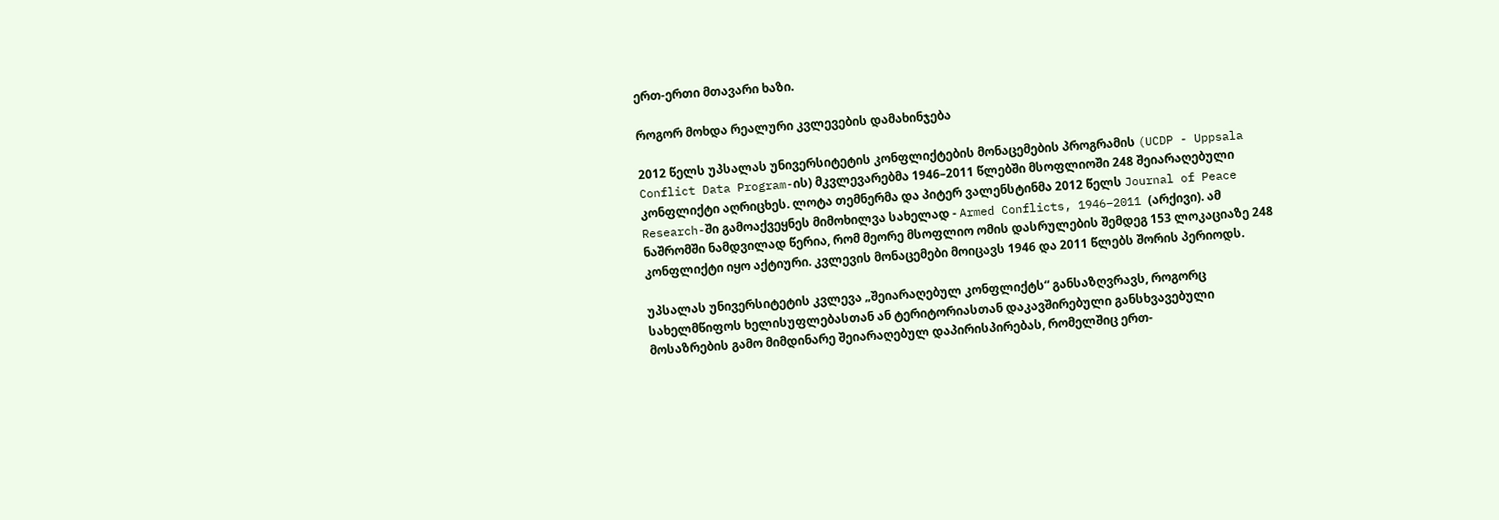ერთ-ერთი მთავარი ხაზი.

როგორ მოხდა რეალური კვლევების დამახინჯება

2012 წელს უპსალას უნივერსიტეტის კონფლიქტების მონაცემების პროგრამის (UCDP - Uppsala Conflict Data Program-ის) მკვლევარებმა 1946–2011 წლებში მსოფლიოში 248 შეიარაღებული კონფლიქტი აღრიცხეს. ლოტა თემნერმა და პიტერ ვალენსტინმა 2012 წელს Journal of Peace Research-ში გამოაქვეყნეს მიმოხილვა სახელად - Armed Conflicts, 1946–2011 (არქივი). ამ ნაშრომში ნამდვილად წერია, რომ მეორე მსოფლიო ომის დასრულების შემდეგ 153 ლოკაციაზე 248 კონფლიქტი იყო აქტიური. კვლევის მონაცემები მოიცავს 1946 და 2011 წლებს შორის პერიოდს.

უპსალას უნივერსიტეტის კვლევა „შეიარაღებულ კონფლიქტს“ განსაზღვრავს, როგორც სახელმწიფოს ხელისუფლებასთან ან ტერიტორიასთან დაკავშირებული განსხვავებული მოსაზრების გამო მიმდინარე შეიარაღებულ დაპირისპირებას, რომელშიც ერთ-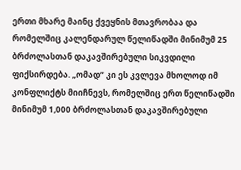ერთი მხარე მაინც ქვეყნის მთავრობაა და რომელშიც კალენდარულ წელიწადში მინიმუმ 25 ბრძოლასთან დაკავშირებული სიკვდილი ფიქსირდება. „ომად“ კი ეს კვლევა მხოლოდ იმ კონფლიქტს მიიჩნევს, რომელშიც ერთ წელიწადში მინიმუმ 1,000 ბრძოლასთან დაკავშირებული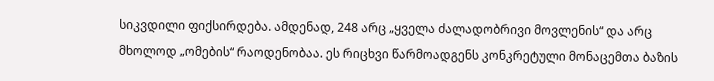სიკვდილი ფიქსირდება. ამდენად, 248 არც „ყველა ძალადობრივი მოვლენის“ და არც მხოლოდ „ომების“ რაოდენობაა. ეს რიცხვი წარმოადგენს კონკრეტული მონაცემთა ბაზის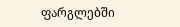ფარგლებში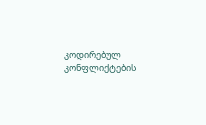კოდირებულ კონფლიქტების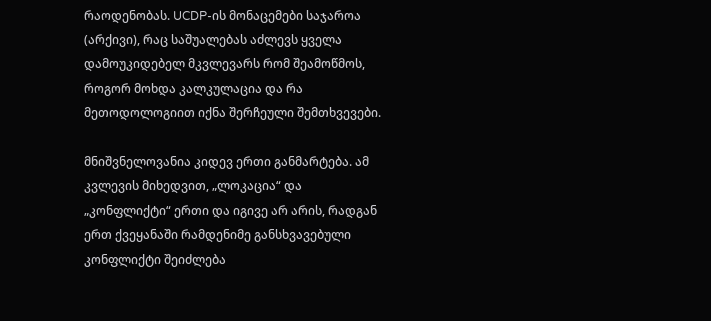რაოდენობას. UCDP-ის მონაცემები საჯაროა (არქივი), რაც საშუალებას აძლევს ყველა დამოუკიდებელ მკვლევარს რომ შეამოწმოს, როგორ მოხდა კალკულაცია და რა მეთოდოლოგიით იქნა შერჩეული შემთხვევები.

მნიშვნელოვანია კიდევ ერთი განმარტება. ამ კვლევის მიხედვით, „ლოკაცია“ და „კონფლიქტი“ ერთი და იგივე არ არის, რადგან ერთ ქვეყანაში რამდენიმე განსხვავებული კონფლიქტი შეიძლება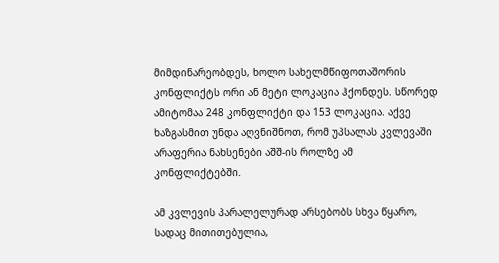მიმდინარეობდეს, ხოლო სახელმწიფოთაშორის კონფლიქტს ორი ან მეტი ლოკაცია ჰქონდეს. სწორედ ამიტომაა 248 კონფლიქტი და 153 ლოკაცია. აქვე ხაზგასმით უნდა აღვნიშნოთ, რომ უპსალას კვლევაში არაფერია ნახსენები აშშ-ის როლზე ამ კონფლიქტებში.

ამ კვლევის პარალელურად არსებობს სხვა წყარო, სადაც მითითებულია,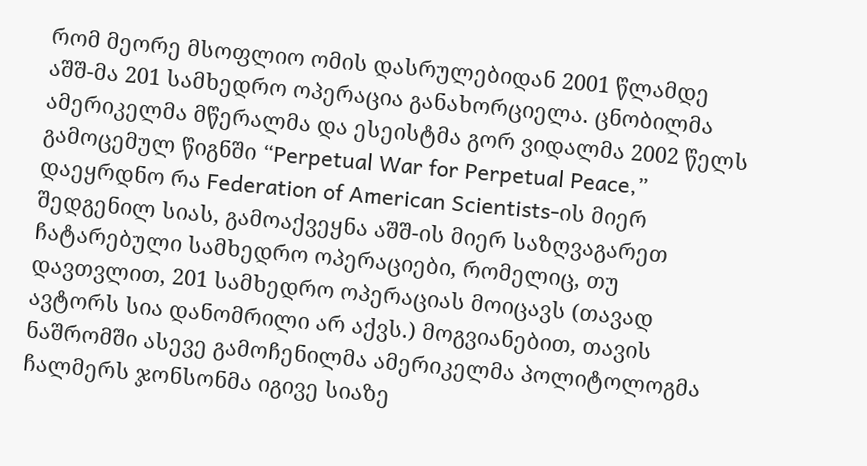რომ მეორე მსოფლიო ომის დასრულებიდან 2001 წლამდე აშშ-მა 201 სამხედრო ოპერაცია განახორციელა. ცნობილმა ამერიკელმა მწერალმა და ესეისტმა გორ ვიდალმა 2002 წელს გამოცემულ წიგნში “Perpetual War for Perpetual Peace,” დაეყრდნო რა Federation of American Scientists-ის მიერ შედგენილ სიას, გამოაქვეყნა აშშ-ის მიერ საზღვაგარეთ ჩატარებული სამხედრო ოპერაციები, რომელიც, თუ დავთვლით, 201 სამხედრო ოპერაციას მოიცავს (თავად ავტორს სია დანომრილი არ აქვს.) მოგვიანებით, თავის ნაშრომში ასევე გამოჩენილმა ამერიკელმა პოლიტოლოგმა ჩალმერს ჯონსონმა იგივე სიაზე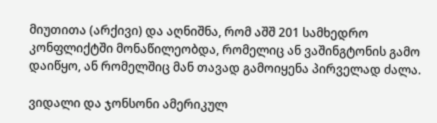მიუთითა (არქივი) და აღნიშნა, რომ აშშ 201 სამხედრო კონფლიქტში მონაწილეობდა, რომელიც ან ვაშინგტონის გამო დაიწყო, ან რომელშიც მან თავად გამოიყენა პირველად ძალა.

ვიდალი და ჯონსონი ამერიკულ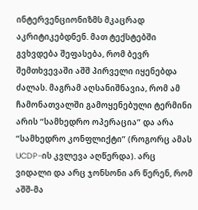ინტერვენციონიზმს მკაცრად აკრიტიკებდნენ. მათ ტექსტებში გვხვდება შეფასება, რომ ბევრ შემთხვევაში აშშ პირველი იყენებდა ძალას. მაგრამ აღსანიშნავია, რომ ამ ჩამონათვალში გამოყენებული ტერმინი არის “სამხედრო ოპერაცია” და არა “სამხედრო კონფლიქტი” (როგორც ამას UCDP-ის კვლევა აღწერდა). არც ვიდალი და არც ჯონსონი არ წერენ, რომ აშშ-მა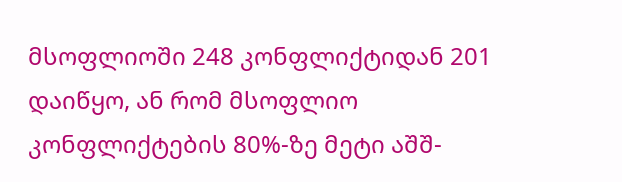მსოფლიოში 248 კონფლიქტიდან 201 დაიწყო, ან რომ მსოფლიო კონფლიქტების 80%-ზე მეტი აშშ-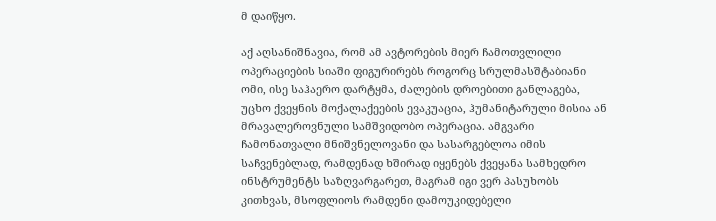მ დაიწყო.

აქ აღსანიშნავია, რომ ამ ავტორების მიერ ჩამოთვლილი ოპერაციების სიაში ფიგურირებს როგორც სრულმასშტაბიანი ომი, ისე საჰაერო დარტყმა, ძალების დროებითი განლაგება, უცხო ქვეყნის მოქალაქეების ევაკუაცია, ჰუმანიტარული მისია ან მრავალეროვნული სამშვიდობო ოპერაცია. ამგვარი ჩამონათვალი მნიშვნელოვანი და სასარგებლოა იმის საჩვენებლად, რამდენად ხშირად იყენებს ქვეყანა სამხედრო ინსტრუმენტს საზღვარგარეთ, მაგრამ იგი ვერ პასუხობს კითხვას, მსოფლიოს რამდენი დამოუკიდებელი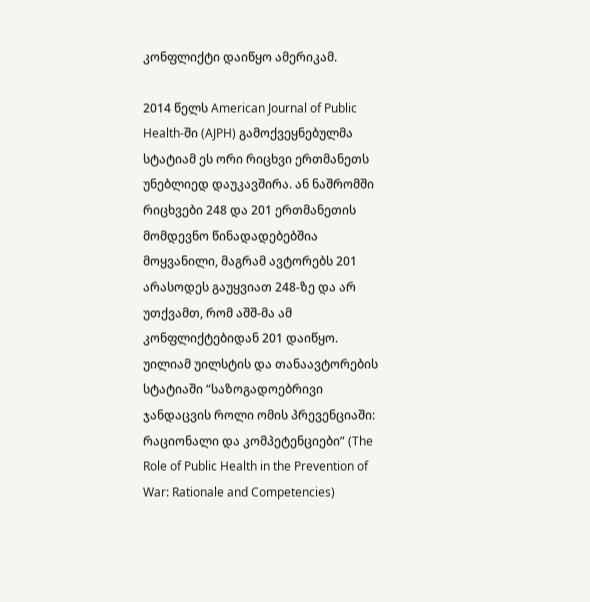კონფლიქტი დაიწყო ამერიკამ.

2014 წელს American Journal of Public Health-ში (AJPH) გამოქვეყნებულმა სტატიამ ეს ორი რიცხვი ერთმანეთს უნებლიედ დაუკავშირა. ან ნაშრომში რიცხვები 248 და 201 ერთმანეთის მომდევნო წინადადებებშია მოყვანილი, მაგრამ ავტორებს 201 არასოდეს გაუყვიათ 248-ზე და არ უთქვამთ, რომ აშშ-მა ამ კონფლიქტებიდან 201 დაიწყო. უილიამ უილსტის და თანაავტორების სტატიაში “საზოგადოებრივი ჯანდაცვის როლი ომის პრევენციაში: რაციონალი და კომპეტენციები” (The Role of Public Health in the Prevention of War: Rationale and Competencies)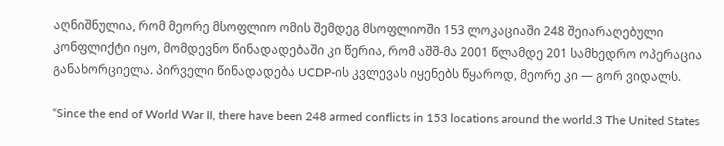აღნიშნულია, რომ მეორე მსოფლიო ომის შემდეგ მსოფლიოში 153 ლოკაციაში 248 შეიარაღებული კონფლიქტი იყო, მომდევნო წინადადებაში კი წერია, რომ აშშ-მა 2001 წლამდე 201 სამხედრო ოპერაცია განახორციელა. პირველი წინადადება UCDP-ის კვლევას იყენებს წყაროდ, მეორე კი — გორ ვიდალს.

“Since the end of World War II, there have been 248 armed conflicts in 153 locations around the world.3 The United States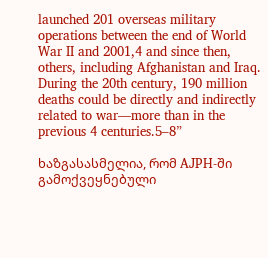launched 201 overseas military operations between the end of World War II and 2001,4 and since then, others, including Afghanistan and Iraq. During the 20th century, 190 million deaths could be directly and indirectly related to war—more than in the previous 4 centuries.5–8”

ხაზგასასმელია, რომ AJPH-ში გამოქვეყნებული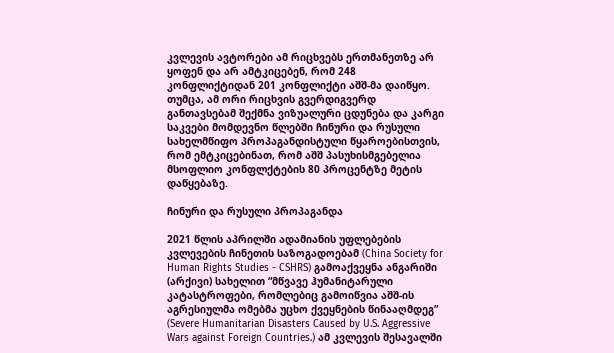კვლევის ავტორები ამ რიცხვებს ერთმანეთზე არ ყოფენ და არ ამტკიცებენ, რომ 248 კონფლიქტიდან 201 კონფლიქტი აშშ-მა დაიწყო. თუმცა, ამ ორი რიცხვის გვერდიგვერდ განთავსებამ შექმნა ვიზუალური ცდუნება და კარგი საკვები მომდევნო წლებში ჩინური და რუსული სახელმწიფო პროპაგანდისტული წყაროებისთვის, რომ ემტკიცებინათ, რომ აშშ პასუხისმგებელია მსოფლიო კონფლქტების 80 პროცენტზე მეტის დაწყებაზე.

ჩინური და რუსული პროპაგანდა

2021 წლის აპრილში ადამიანის უფლებების კვლევების ჩინეთის საზოგადოებამ (China Society for Human Rights Studies - CSHRS) გამოაქვეყნა ანგარიში (არქივი) სახელით “მწვავე ჰუმანიტარული კატასტროფები, რომლებიც გამოიწვია აშშ-ის აგრესიულმა ომებმა უცხო ქვეყნების წინააღმდეგ” (Severe Humanitarian Disasters Caused by U.S. Aggressive Wars against Foreign Countries.) ამ კვლევის შესავალში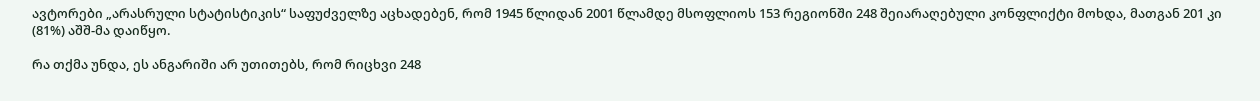ავტორები „არასრული სტატისტიკის“ საფუძველზე აცხადებენ, რომ 1945 წლიდან 2001 წლამდე მსოფლიოს 153 რეგიონში 248 შეიარაღებული კონფლიქტი მოხდა, მათგან 201 კი (81%) აშშ-მა დაიწყო.

რა თქმა უნდა, ეს ანგარიში არ უთითებს, რომ რიცხვი 248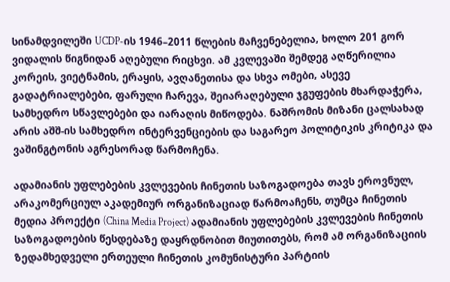სინამდვილეში UCDP-ის 1946–2011 წლების მაჩვენებელია, ხოლო 201 გორ ვიდალის წიგნიდან აღებული რიცხვი. ამ კვლევაში შემდეგ აღწერილია კორეის, ვიეტნამის, ერაყის, ავღანეთისა და სხვა ომები, ასევე გადატრიალებები, ფარული ჩარევა, შეიარაღებული ჯგუფების მხარდაჭერა, სამხედრო სწავლებები და იარაღის მიწოდება. ნაშრომის მიზანი ცალსახად არის აშშ-ის სამხედრო ინტერვენციების და საგარეო პოლიტიკის კრიტიკა და ვაშინგტონის აგრესორად წარმოჩენა.

ადამიანის უფლებების კვლევების ჩინეთის საზოგადოება თავს ეროვნულ, არაკომერციულ აკადემიურ ორგანიზაციად წარმოაჩენს, თუმცა ჩინეთის მედია პროექტი (China Media Project) ადამიანის უფლებების კვლევების ჩინეთის საზოგადოების წესდებაზე დაყრდნობით მიუთითებს, რომ ამ ორგანიზაციის ზედამხედველი ერთეული ჩინეთის კომუნისტური პარტიის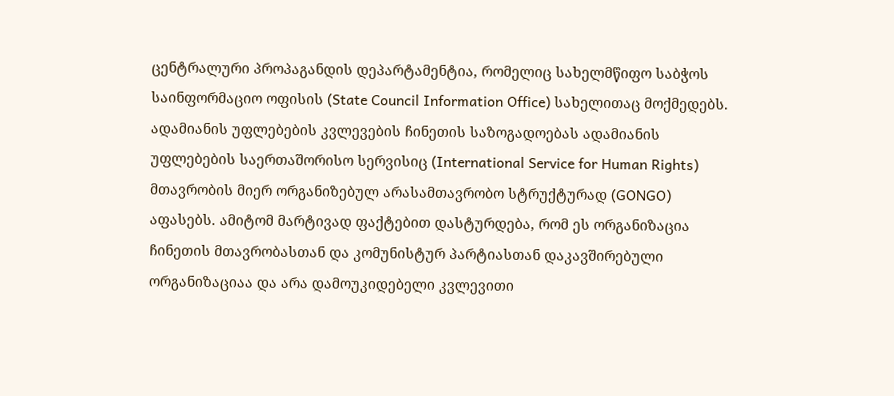ცენტრალური პროპაგანდის დეპარტამენტია, რომელიც სახელმწიფო საბჭოს საინფორმაციო ოფისის (State Council Information Office) სახელითაც მოქმედებს. ადამიანის უფლებების კვლევების ჩინეთის საზოგადოებას ადამიანის უფლებების საერთაშორისო სერვისიც (International Service for Human Rights) მთავრობის მიერ ორგანიზებულ არასამთავრობო სტრუქტურად (GONGO) აფასებს. ამიტომ მარტივად ფაქტებით დასტურდება, რომ ეს ორგანიზაცია ჩინეთის მთავრობასთან და კომუნისტურ პარტიასთან დაკავშირებული ორგანიზაციაა და არა დამოუკიდებელი კვლევითი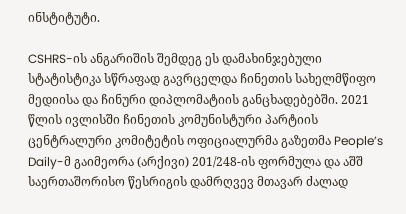ინსტიტუტი.

CSHRS-ის ანგარიშის შემდეგ ეს დამახინჯებული სტატისტიკა სწრაფად გავრცელდა ჩინეთის სახელმწიფო მედიისა და ჩინური დიპლომატიის განცხადებებში. 2021 წლის ივლისში ჩინეთის კომუნისტური პარტიის ცენტრალური კომიტეტის ოფიციალურმა გაზეთმა People’s Daily-მ გაიმეორა (არქივი) 201/248-ის ფორმულა და აშშ საერთაშორისო წესრიგის დამრღვევ მთავარ ძალად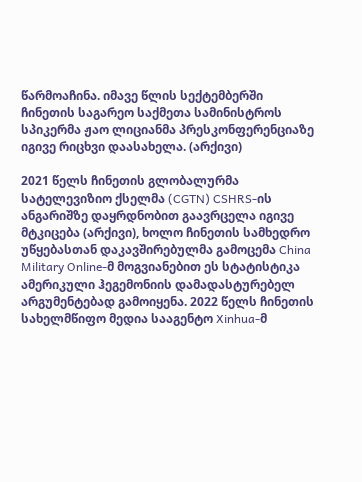წარმოაჩინა. იმავე წლის სექტემბერში ჩინეთის საგარეო საქმეთა სამინისტროს სპიკერმა ჟაო ლიციანმა პრესკონფერენციაზე იგივე რიცხვი დაასახელა. (არქივი)

2021 წელს ჩინეთის გლობალურმა სატელევიზიო ქსელმა (CGTN) CSHRS-ის ანგარიშზე დაყრდნობით გაავრცელა იგივე მტკიცება (არქივი), ხოლო ჩინეთის სამხედრო უწყებასთან დაკავშირებულმა გამოცემა China Military Online-მ მოგვიანებით ეს სტატისტიკა ამერიკული ჰეგემონიის დამადასტურებელ არგუმენტებად გამოიყენა. 2022 წელს ჩინეთის სახელმწიფო მედია სააგენტო Xinhua-მ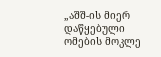„აშშ-ის მიერ დაწყებული ომების მოკლე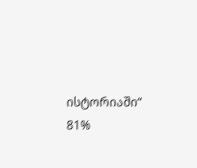ისტორიაში“ 81%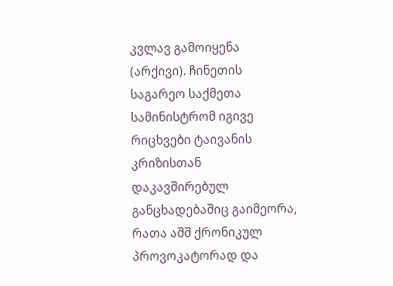კვლავ გამოიყენა (არქივი). ჩინეთის საგარეო საქმეთა სამინისტრომ იგივე რიცხვები ტაივანის კრიზისთან დაკავშირებულ განცხადებაშიც გაიმეორა, რათა აშშ ქრონიკულ პროვოკატორად და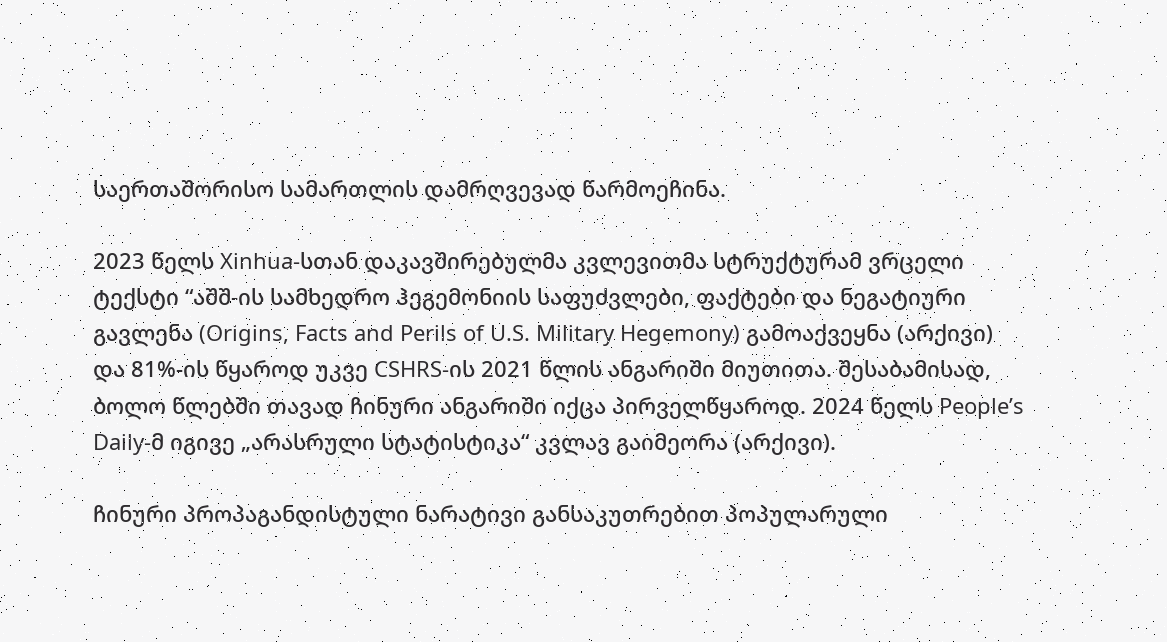საერთაშორისო სამართლის დამრღვევად წარმოეჩინა.

2023 წელს Xinhua-სთან დაკავშირებულმა კვლევითმა სტრუქტურამ ვრცელი ტექსტი “აშშ-ის სამხედრო ჰეგემონიის საფუძვლები, ფაქტები და ნეგატიური გავლენა (Origins, Facts and Perils of U.S. Military Hegemony) გამოაქვეყნა (არქივი) და 81%-ის წყაროდ უკვე CSHRS-ის 2021 წლის ანგარიში მიუთითა. შესაბამისად, ბოლო წლებში თავად ჩინური ანგარიში იქცა პირველწყაროდ. 2024 წელს People’s Daily-მ იგივე „არასრული სტატისტიკა“ კვლავ გაიმეორა (არქივი).

ჩინური პროპაგანდისტული ნარატივი განსაკუთრებით პოპულარული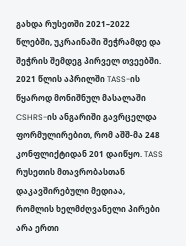გახდა რუსეთში 2021–2022 წლებში, უკრაინაში შეჭრამდე და შეჭრის შემდეგ პირველ თვეებში. 2021 წლის აპრილში TASS-ის წყაროდ მონიშნულ მასალაში CSHRS-ის ანგარიში გავრცელდა ფორმულირებით, რომ აშშ-მა 248 კონფლიქტიდან 201 დაიწყო. TASS რუსეთის მთავრობასთან დაკავშირებული მედიაა, რომლის ხელმძღვანელი პირები არა ერთი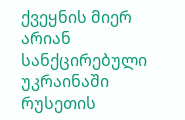ქვეყნის მიერ არიან სანქცირებული უკრაინაში რუსეთის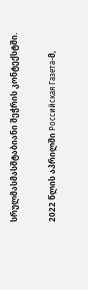სრულმასმასშტაბიანი შეჭრის კონტექსტში.

2022 წლის აპრილში Российская Газета-მ,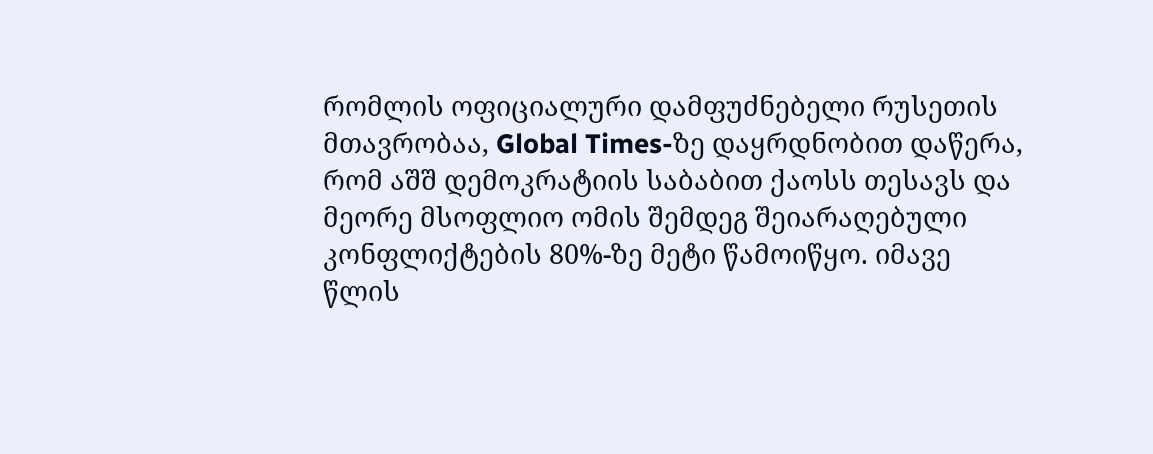რომლის ოფიციალური დამფუძნებელი რუსეთის მთავრობაა, Global Times-ზე დაყრდნობით დაწერა, რომ აშშ დემოკრატიის საბაბით ქაოსს თესავს და მეორე მსოფლიო ომის შემდეგ შეიარაღებული კონფლიქტების 80%-ზე მეტი წამოიწყო. იმავე წლის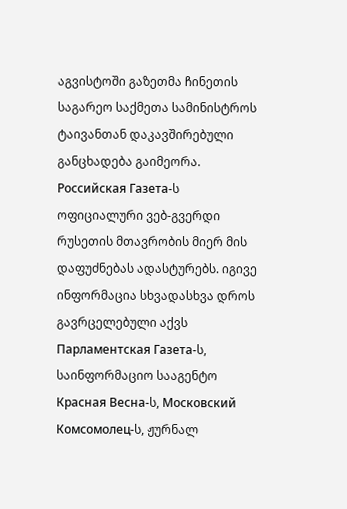აგვისტოში გაზეთმა ჩინეთის საგარეო საქმეთა სამინისტროს ტაივანთან დაკავშირებული განცხადება გაიმეორა. Российская Газета-ს ოფიციალური ვებ-გვერდი რუსეთის მთავრობის მიერ მის დაფუძნებას ადასტურებს. იგივე ინფორმაცია სხვადასხვა დროს გავრცელებული აქვს Парламентская Газета-ს, საინფორმაციო სააგენტო Красная Весна-ს, Московский Комсомолец-ს, ჟურნალ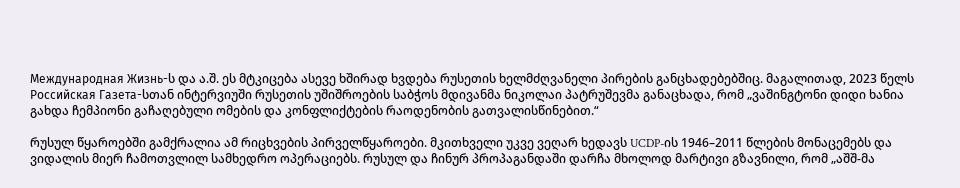Международная Жизнь-ს და ა.შ. ეს მტკიცება ასევე ხშირად ხვდება რუსეთის ხელმძღვანელი პირების განცხადებებშიც. მაგალითად, 2023 წელს Российская Газета-სთან ინტერვიუში რუსეთის უშიშროების საბჭოს მდივანმა ნიკოლაი პატრუშევმა განაცხადა, რომ „ვაშინგტონი დიდი ხანია გახდა ჩემპიონი გაჩაღებული ომების და კონფლიქტების რაოდენობის გათვალისწინებით.“

რუსულ წყაროებში გამქრალია ამ რიცხვების პირველწყაროები. მკითხველი უკვე ვეღარ ხედავს UCDP-ის 1946–2011 წლების მონაცემებს და ვიდალის მიერ ჩამოთვლილ სამხედრო ოპერაციებს. რუსულ და ჩინურ პროპაგანდაში დარჩა მხოლოდ მარტივი გზავნილი, რომ „აშშ-მა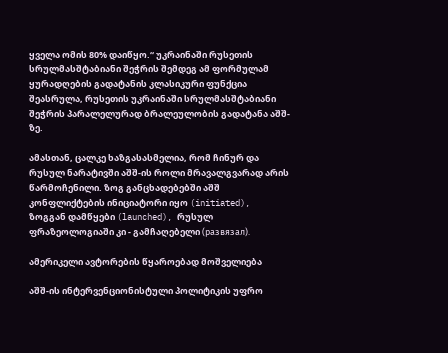ყველა ომის 80% დაიწყო.“ უკრაინაში რუსეთის სრულმასშტაბიანი შეჭრის შემდეგ ამ ფორმულამ ყურადღების გადატანის კლასიკური ფუნქცია შეასრულა, რუსეთის უკრაინაში სრულმასშტაბიანი შეჭრის პარალელურად ბრალეულობის გადატანა აშშ-ზე.

ამასთან, ცალკე ხაზგასასმელია, რომ ჩინურ და რუსულ ნარატივში აშშ-ის როლი მრავალგვარად არის წარმოჩენილი. ზოგ განცხადებებში აშშ კონფლიქტების ინიციატორი იყო (initiated), ზოგგან დამწყები (launched), რუსულ ფრაზეოლოგიაში კი - გამჩაღებელი (развязал).

ამერიკელი ავტორების წყაროებად მოშველიება

აშშ-ის ინტერვენციონისტული პოლიტიკის უფრო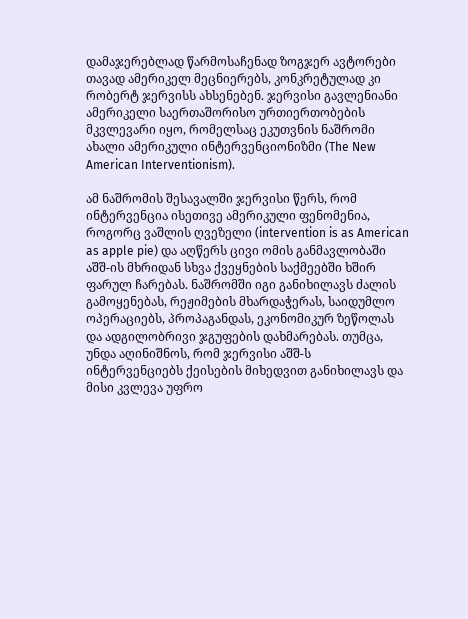დამაჯერებლად წარმოსაჩენად ზოგჯერ ავტორები თავად ამერიკელ მეცნიერებს, კონკრეტულად კი რობერტ ჯერვისს ახსენებენ. ჯერვისი გავლენიანი ამერიკელი საერთაშორისო ურთიერთობების მკვლევარი იყო, რომელსაც ეკუთვნის ნაშრომი ახალი ამერიკული ინტერვენციონიზმი (The New American Interventionism).

ამ ნაშრომის შესავალში ჯერვისი წერს, რომ ინტერვენცია ისეთივე ამერიკული ფენომენია, როგორც ვაშლის ღვეზელი (intervention is as American as apple pie) და აღწერს ცივი ომის განმავლობაში აშშ-ის მხრიდან სხვა ქვეყნების საქმეებში ხშირ ფარულ ჩარებას. ნაშრომში იგი განიხილავს ძალის გამოყენებას, რეჟიმების მხარდაჭერას, საიდუმლო ოპერაციებს, პროპაგანდას, ეკონომიკურ ზეწოლას და ადგილობრივი ჯგუფების დახმარებას. თუმცა, უნდა აღინიშნოს, რომ ჯერვისი აშშ-ს ინტერვენციებს ქეისების მიხედვით განიხილავს და მისი კვლევა უფრო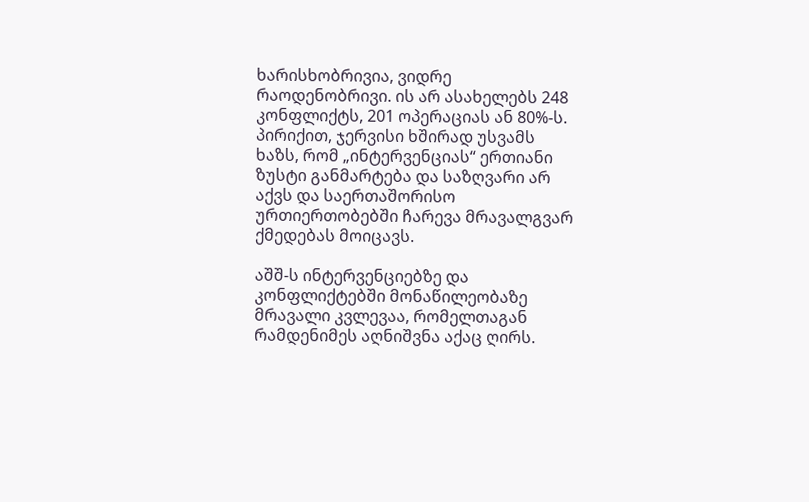ხარისხობრივია, ვიდრე რაოდენობრივი. ის არ ასახელებს 248 კონფლიქტს, 201 ოპერაციას ან 80%-ს. პირიქით, ჯერვისი ხშირად უსვამს ხაზს, რომ „ინტერვენციას“ ერთიანი ზუსტი განმარტება და საზღვარი არ აქვს და საერთაშორისო ურთიერთობებში ჩარევა მრავალგვარ ქმედებას მოიცავს.

აშშ-ს ინტერვენციებზე და კონფლიქტებში მონაწილეობაზე მრავალი კვლევაა, რომელთაგან რამდენიმეს აღნიშვნა აქაც ღირს.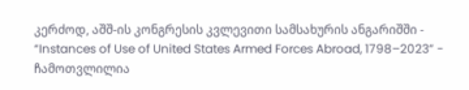კერძოდ, აშშ-ის კონგრესის კვლევითი სამსახურის ანგარიშში - “Instances of Use of United States Armed Forces Abroad, 1798–2023” - ჩამოთვლილია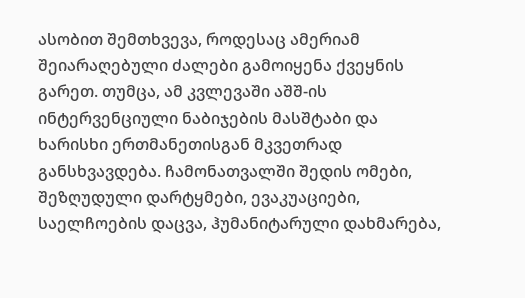ასობით შემთხვევა, როდესაც ამერიამ შეიარაღებული ძალები გამოიყენა ქვეყნის გარეთ. თუმცა, ამ კვლევაში აშშ-ის ინტერვენციული ნაბიჯების მასშტაბი და ხარისხი ერთმანეთისგან მკვეთრად განსხვავდება. ჩამონათვალში შედის ომები, შეზღუდული დარტყმები, ევაკუაციები, საელჩოების დაცვა, ჰუმანიტარული დახმარება,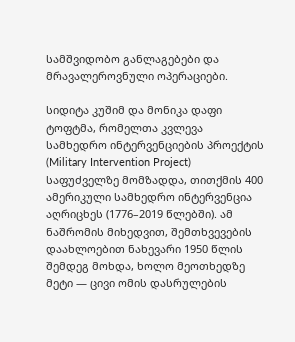სამშვიდობო განლაგებები და მრავალეროვნული ოპერაციები.

სიდიტა კუშიმ და მონიკა დაფი ტოფტმა, რომელთა კვლევა სამხედრო ინტერვენციების პროექტის (Military Intervention Project) საფუძველზე მომზადდა, თითქმის 400 ამერიკული სამხედრო ინტერვენცია აღრიცხეს (1776–2019 წლებში). ამ ნაშრომის მიხედვით, შემთხვევების დაახლოებით ნახევარი 1950 წლის შემდეგ მოხდა, ხოლო მეოთხედზე მეტი — ცივი ომის დასრულების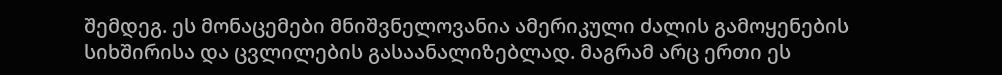შემდეგ. ეს მონაცემები მნიშვნელოვანია ამერიკული ძალის გამოყენების სიხშირისა და ცვლილების გასაანალიზებლად. მაგრამ არც ერთი ეს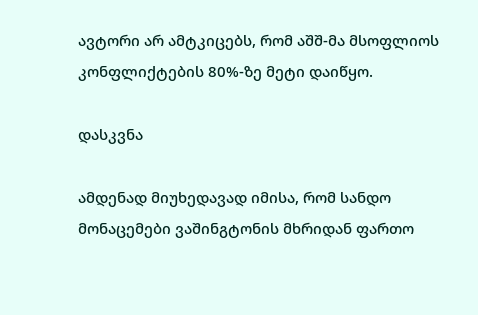ავტორი არ ამტკიცებს, რომ აშშ-მა მსოფლიოს კონფლიქტების 80%-ზე მეტი დაიწყო.

დასკვნა

ამდენად მიუხედავად იმისა, რომ სანდო მონაცემები ვაშინგტონის მხრიდან ფართო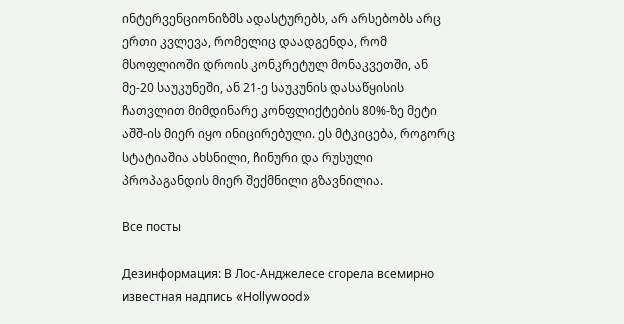ინტერვენციონიზმს ადასტურებს, არ არსებობს არც ერთი კვლევა, რომელიც დაადგენდა, რომ მსოფლიოში დროის კონკრეტულ მონაკვეთში, ან მე-20 საუკუნეში, ან 21-ე საუკუნის დასაწყისის ჩათვლით მიმდინარე კონფლიქტების 80%-ზე მეტი აშშ-ის მიერ იყო ინიცირებული. ეს მტკიცება, როგორც სტატიაშია ახსნილი, ჩინური და რუსული პროპაგანდის მიერ შექმნილი გზავნილია.

Все посты

Дезинформация: В Лос-Анджелесе сгорела всемирно известная надпись «Hollywood»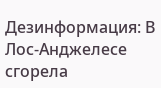Дезинформация: В Лос-Анджелесе сгорела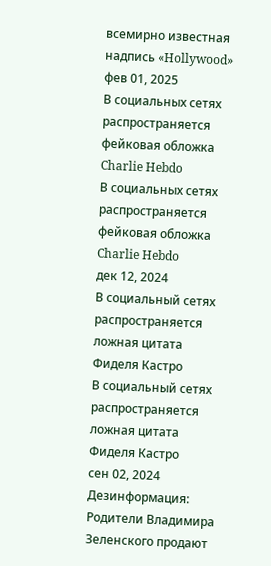всемирно известная надпись «Hollywood»
фев 01, 2025
В социальных сетях распространяется фейковая обложка Charlie Hebdo
В социальных сетях распространяется фейковая обложка Charlie Hebdo
дек 12, 2024
В социальный сетях распространяется ложная цитата Фиделя Кастро
В социальный сетях распространяется ложная цитата Фиделя Кастро
сен 02, 2024
Дезинформация: Родители Владимира Зеленского продают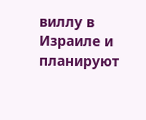виллу в Израиле и планируют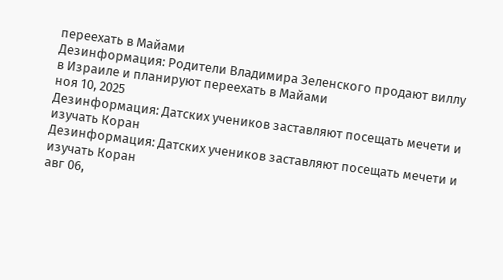переехать в Майами
Дезинформация: Родители Владимира Зеленского продают виллу в Израиле и планируют переехать в Майами
ноя 10, 2025
Дезинформация: Датских учеников заставляют посещать мечети и изучать Коран
Дезинформация: Датских учеников заставляют посещать мечети и изучать Коран
авг 06,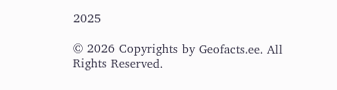2025

© 2026 Copyrights by Geofacts.ee. All Rights Reserved.